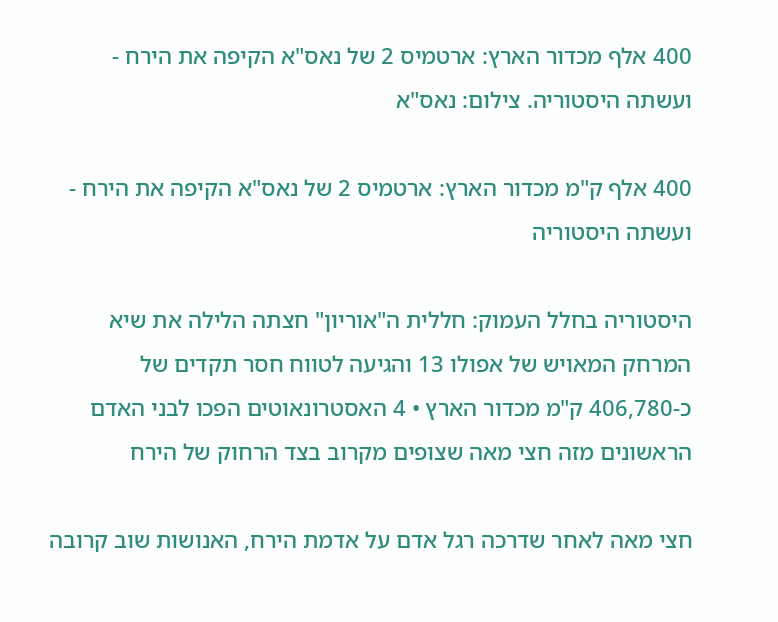400 אלף מכדור הארץ: ארטמיס 2 של נאס"א הקיפה את הירח - ועשתה היסטוריה. צילום: נאס"א

400 אלף ק"מ מכדור הארץ: ארטמיס 2 של נאס"א הקיפה את הירח - ועשתה היסטוריה

היסטוריה בחלל העמוק: חללית ה"אוריון" חצתה הלילה את שיא המרחק המאויש של אפולו 13 והגיעה לטווח חסר תקדים של כ-406,780 ק"מ מכדור הארץ • 4 האסטרונאוטים הפכו לבני האדם הראשונים מזה חצי מאה שצופים מקרוב בצד הרחוק של הירח

חצי מאה לאחר שדרכה רגל אדם על אדמת הירח, האנושות שוב קרובה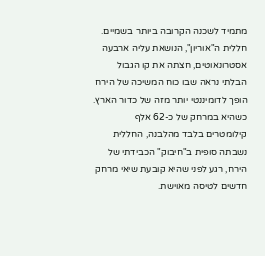מתמיד לשכנה הקרובה ביותר בשמיים. חללית ה"אוריון", הנושאת עליה ארבעה אסטרונאוטים, חצתה את קו הגבול הבלתי נראה שבו כוח המשיכה של הירח הופך לדומיננטי יותר מזה של כדור הארץ. כשהיא במרחק של כ-62 אלף קילומטרים בלבד מהלבנה, החללית נשבתה סופית ב"חיבוק" הכבידתי של הירח, רגע לפני שהיא קובעת שיאי מרחק חדשים לטיסה מאוישת.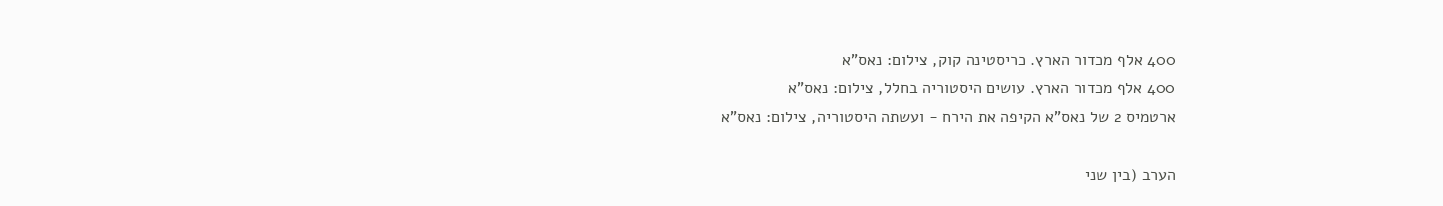400 אלף מכדור הארץ. כריסטינה קוק, צילום: נאס"א
400 אלף מכדור הארץ. עושים היסטוריה בחלל, צילום: נאס"א
ארטמיס 2 של נאס"א הקיפה את הירח - ועשתה היסטוריה, צילום: נאס"א

הערב (בין שני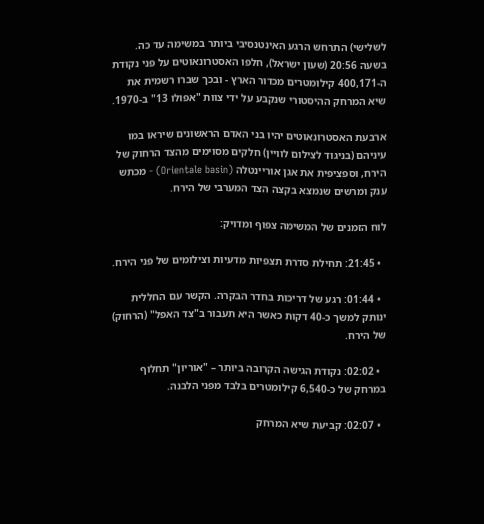לשלישי) התרחש הרגע האינטנסיבי ביותר במשימה עד כה. בשעה 20:56 (שעון ישראל), חלפו האסטרונאוטים על פני נקודת ה-400,171 קילומטרים מכדור הארץ - ובכך שברו רשמית את שיא המרחק ההיסטורי שנקבע על ידי צוות "אפולו 13" ב-1970.

ארבעת האסטרונאוטים יהיו בני האדם הראשונים שיראו במו עיניהם (בניגוד לצילום לוויין) חלקים מסוימים מהצד הרחוק של הירח, וספציפית את אגן אוריינטלה (Orientale basin) - מכתש ענק ומרשים שנמצא בקצה הצד המערבי של הירח.

לוח הזמנים של המשימה צפוף ומדויק:

  • 21:45: תחילת סדרת תצפיות מדעיות וצילומים של פני הירח.

  • 01:44: רגע של דריכות בחדר הבקרה. הקשר עם החללית ינותק למשך כ-40 דקות כאשר היא תעבור ב"צד האפל" (הרחוק) של הירח.

  • 02:02: נקודת הגישה הקרובה ביותר – "אוריון" תחלוף במרחק של כ-6,540 קילומטרים בלבד מפני הלבנה.

  • 02:07: קביעת שיא המרחק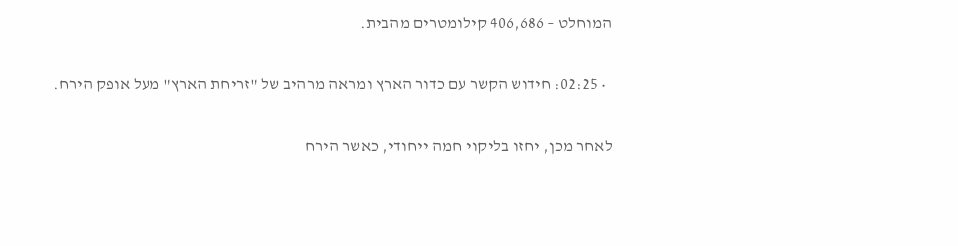המוחלט – 406,686 קילומטרים מהבית.

  • 02:25: חידוש הקשר עם כדור הארץ ומראה מרהיב של "זריחת הארץ" מעל אופק הירח.

לאחר מכן, יחזו בליקוי חמה ייחודי, כאשר הירח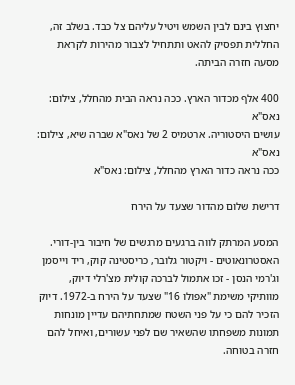יחצוץ בינם לבין השמש ויטיל עליהם צל כבד. בשלב זה, החללית תפסיק להאט ותתחיל לצבור מהירות לקראת מסעה חזרה הביתה.

400 אלף מכדור הארץ. ככה נראה הבית מהחלל, צילום: נאס"א
עושים היסטוריה. ארטמיס 2 של נאס"א שברה שיא, צילום: נאס"א
ככה נראה כדור הארץ מהחלל, צילום: נאס"א

דרישת שלום מהדור שצעד על הירח

המסע המרתק לווה ברגעים מרגשים של חיבור בין-דורי. האסטרונאוטים - ויקטור גלובר, כריסטינה קוק, ריד וייסמן וג'רמי הנסן - זכו אתמול לברכה קולית מצ'רלי דיוק, מוותיקי משימת "אפולו 16" שצעד על הירח ב-1972. דיוק הזכיר להם כי על פני השטח שמתחתיהם עדיין מונחות תמונות משפחתו שהשאיר שם לפני עשורים, ואיחל להם חזרה בטוחה.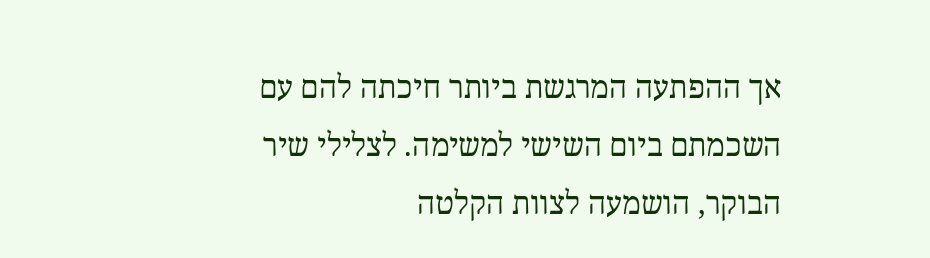אך ההפתעה המרגשת ביותר חיכתה להם עם השכמתם ביום השישי למשימה. לצלילי שיר הבוקר, הושמעה לצוות הקלטה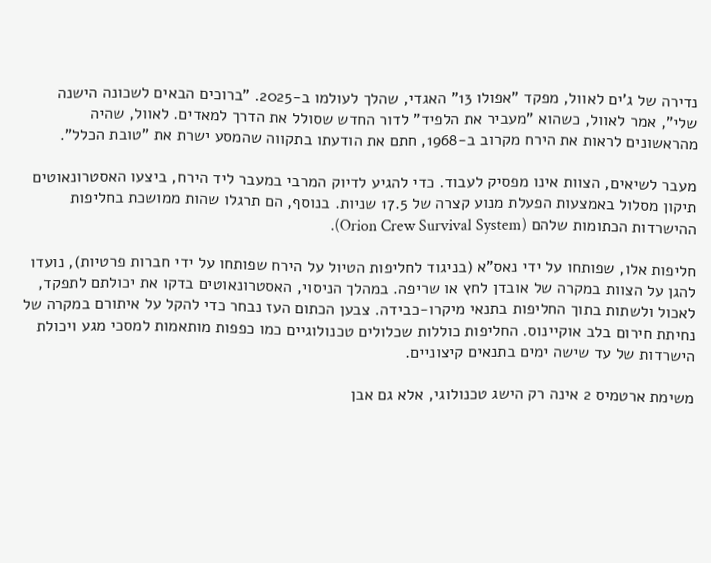נדירה של ג'ים לאוול, מפקד "אפולו 13" האגדי, שהלך לעולמו ב-2025. "ברוכים הבאים לשכונה הישנה שלי", אמר לאוול, כשהוא "מעביר את הלפיד" לדור החדש שסולל את הדרך למאדים. לאוול, שהיה מהראשונים לראות את הירח מקרוב ב-1968, חתם את הודעתו בתקווה שהמסע ישרת את "טובת הכלל".

מעבר לשיאים, הצוות אינו מפסיק לעבוד. כדי להגיע לדיוק המרבי במעבר ליד הירח, ביצעו האסטרונאוטים תיקון מסלול באמצעות הפעלת מנוע קצרה של 17.5 שניות. בנוסף, הם תרגלו שהות ממושכת בחליפות ההישרדות הכתומות שלהם (Orion Crew Survival System).

חליפות אלו, שפותחו על ידי נאס"א (בניגוד לחליפות הטיול על הירח שפותחו על ידי חברות פרטיות), נועדו להגן על הצוות במקרה של אובדן לחץ או שריפה. במהלך הניסוי, האסטרונאוטים בדקו את יכולתם לתפקד, לאכול ולשתות בתוך החליפות בתנאי מיקרו-כבידה. צבען הכתום העז נבחר כדי להקל על איתורם במקרה של נחיתת חירום בלב אוקיינוס. החליפות כוללות שכלולים טכנולוגיים כמו כפפות מותאמות למסכי מגע ויכולת הישרדות של עד שישה ימים בתנאים קיצוניים.

משימת ארטמיס 2 אינה רק הישג טכנולוגי, אלא גם אבן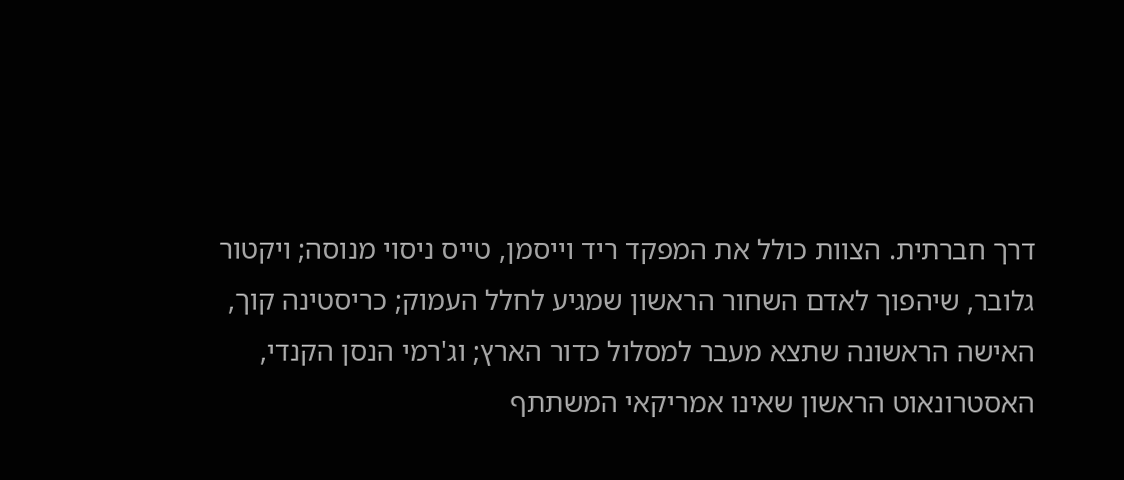דרך חברתית. הצוות כולל את המפקד ריד וייסמן, טייס ניסוי מנוסה; ויקטור גלובר, שיהפוך לאדם השחור הראשון שמגיע לחלל העמוק; כריסטינה קוך, האישה הראשונה שתצא מעבר למסלול כדור הארץ; וג'רמי הנסן הקנדי, האסטרונאוט הראשון שאינו אמריקאי המשתתף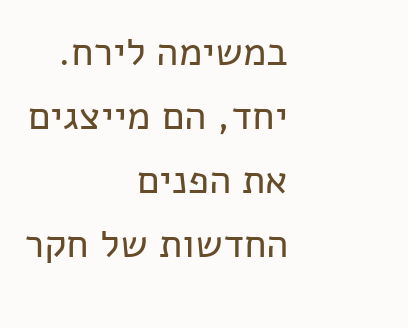במשימה לירח. יחד, הם מייצגים את הפנים החדשות של חקר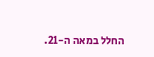החלל במאה ה-21.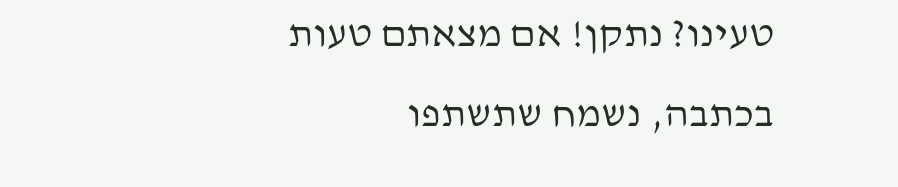טעינו? נתקן! אם מצאתם טעות בכתבה, נשמח שתשתפו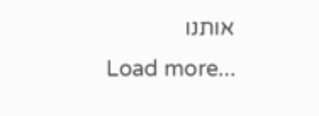אותנו
Load more...